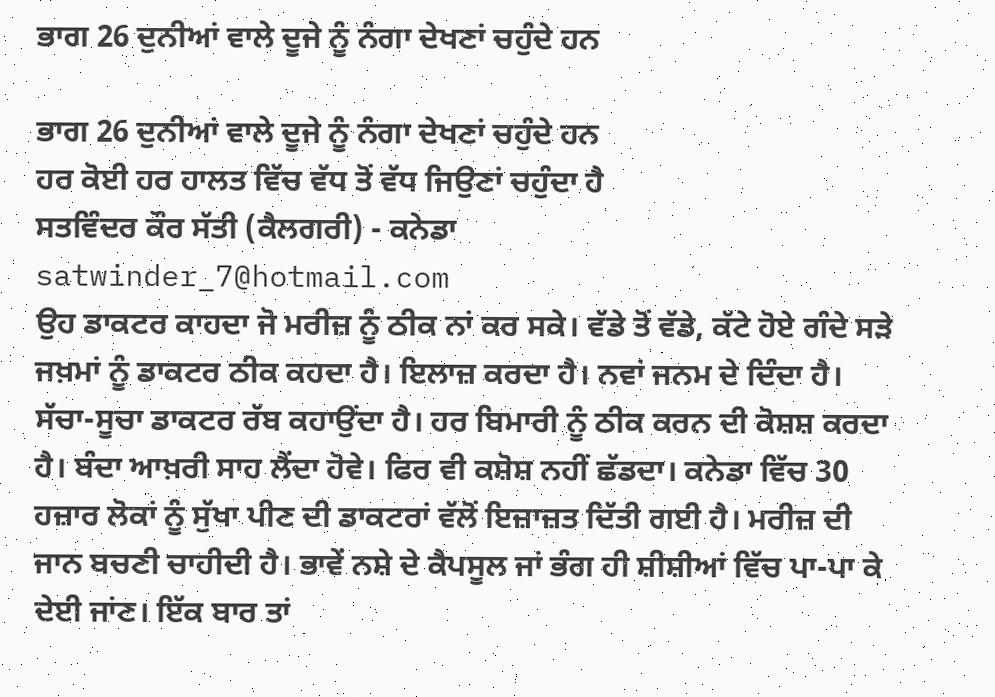ਭਾਗ 26 ਦੁਨੀਆਂ ਵਾਲੇ ਦੂਜੇ ਨੂੰ ਨੰਗਾ ਦੇਖਣਾਂ ਚਹੁੰਦੇ ਹਨ

ਭਾਗ 26 ਦੁਨੀਆਂ ਵਾਲੇ ਦੂਜੇ ਨੂੰ ਨੰਗਾ ਦੇਖਣਾਂ ਚਹੁੰਦੇ ਹਨ
ਹਰ ਕੋਈ ਹਰ ਹਾਲਤ ਵਿੱਚ ਵੱਧ ਤੋਂ ਵੱਧ ਜਿਉਣਾਂ ਚਹੁੰਦਾ ਹੈ
ਸਤਵਿੰਦਰ ਕੌਰ ਸੱਤੀ (ਕੈਲਗਰੀ) - ਕਨੇਡਾ
satwinder_7@hotmail.com
ਉਹ ਡਾਕਟਰ ਕਾਹਦਾ ਜੋ ਮਰੀਜ਼ ਨੂੰ ਠੀਕ ਨਾਂ ਕਰ ਸਕੇ। ਵੱਡੇ ਤੋਂ ਵੱਡੇ, ਕੱਟੇ ਹੋਏ ਗੰਦੇ ਸੜੇ ਜਖ਼ਮਾਂ ਨੂੰ ਡਾਕਟਰ ਠੀਕ ਕਹਦਾ ਹੈ। ਇਲਾਜ਼ ਕਰਦਾ ਹੈ। ਨਵਾਂ ਜਨਮ ਦੇ ਦਿੰਦਾ ਹੈ। ਸੱਚਾ-ਸੂਚਾ ਡਾਕਟਰ ਰੱਬ ਕਹਾਉਂਦਾ ਹੈ। ਹਰ ਬਿਮਾਰੀ ਨੂੰ ਠੀਕ ਕਰਨ ਦੀ ਕੋਸ਼ਸ਼ ਕਰਦਾ ਹੈ। ਬੰਦਾ ਆਖ਼ਰੀ ਸਾਹ ਲੈਂਦਾ ਹੋਵੇ। ਫਿਰ ਵੀ ਕਸ਼ੋਸ਼ ਨਹੀਂ ਛੱਡਦਾ। ਕਨੇਡਾ ਵਿੱਚ 30 ਹਜ਼ਾਰ ਲੋਕਾਂ ਨੂੰ ਸੁੱਖਾ ਪੀਣ ਦੀ ਡਾਕਟਰਾਂ ਵੱਲੋਂ ਇਜ਼ਾਜ਼ਤ ਦਿੱਤੀ ਗਈ ਹੈ। ਮਰੀਜ਼ ਦੀ ਜਾਨ ਬਚਣੀ ਚਾਹੀਦੀ ਹੈ। ਭਾਵੇਂ ਨਸ਼ੇ ਦੇ ਕੈਪਸੂਲ ਜਾਂ ਭੰਗ ਹੀ ਸ਼ੀਸ਼ੀਆਂ ਵਿੱਚ ਪਾ-ਪਾ ਕੇ ਦੇਈ ਜਾਂਣ। ਇੱਕ ਬਾਰ ਤਾਂ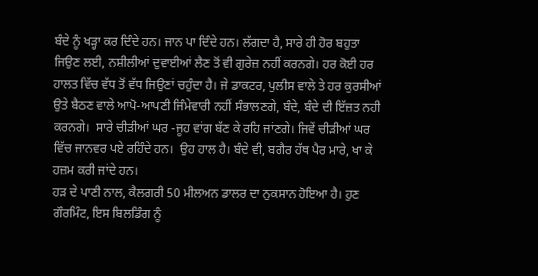ਬੰਦੇ ਨੂੰ ਖੜ੍ਹਾ ਕਰ ਦਿੰਦੇ ਹਨ। ਜਾਨ ਪਾ ਦਿੰਦੇ ਹਨ। ਲੱਗਦਾ ਹੈ, ਸਾਰੇ ਹੀ ਹੋਰ ਬਹੁਤਾ ਜਿਉਣ ਲਈ, ਨਸ਼ੀਲੀਆਂ ਦੁਵਾਈਆਂ ਲੈਣ ਤੋਂ ਵੀ ਗੁਰੇਜ਼ ਨਹੀਂ ਕਰਨਗੇ। ਹਰ ਕੋਈ ਹਰ ਹਾਲਤ ਵਿੱਚ ਵੱਧ ਤੋਂ ਵੱਧ ਜਿਉਣਾਂ ਚਹੁੰਦਾ ਹੈ। ਜੇ ਡਾਕਟਰ, ਪੁਲੀਸ ਵਾਲੇ ਤੇ ਹਰ ਕੁਰਸੀਆਂ ਉਤੇ ਬੈਠਣ ਵਾਲੇ ਆਪੋ-ਆਪਣੀ ਜਿੰਮੇਵਾਰੀ ਨਹੀਂ ਸੰਭਾਲਣਗੇ, ਬੰਦੇ, ਬੰਦੇ ਦੀ ਇੱਜ਼ਤ ਨਹੀ ਕਰਨਗੇ।  ਸਾਰੇ ਚੀੜੀਆਂ ਘਰ -ਜੂਹ ਵਾਂਗ ਬੱਣ ਕੇ ਰਹਿ ਜਾਂਣਗੇ। ਜਿਵੇਂ ਚੀੜੀਆਂ ਘਰ ਵਿੱਚ ਜਾਨਵਰ ਪਏ ਰਹਿੰਦੇ ਹਨ।  ਉਹ ਹਾਲ ਹੈ। ਬੰਦੇ ਵੀ, ਬਗੈਰ ਹੱਥ ਪੈਰ ਮਾਰੇ, ਖਾ ਕੇ ਹਜ਼ਮ ਕਰੀ ਜਾਂਦੇ ਹਨ।
ਹੜ ਦੇ ਪਾਣੀ ਨਾਲ, ਕੈਲਗਰੀ 50 ਮੀਲਅਨ ਡਾਲਰ ਦਾ ਨੁਕਸਾਨ ਹੋਇਆ ਹੈ। ਹੁਣ ਗੌਰਮਿੰਟ, ਇਸ ਬਿਲਡਿੰਗ ਨੂੰ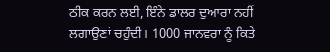ਠੀਕ ਕਰਨ ਲਈ, ਇੰਨੇ ਡਾਲਰ ਦੁਆਰਾ ਨਹੀਂ ਲਗਾਉਣਾਂ ਚਹੁੰਦੀ। 1000 ਜਾਨਵਰਾ ਨੂੰ ਕਿਤੇ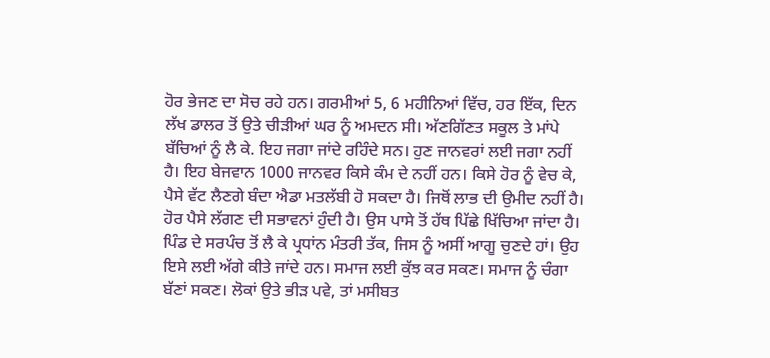ਹੋਰ ਭੇਜਣ ਦਾ ਸੋਚ ਰਹੇ ਹਨ। ਗਰਮੀਆਂ 5, 6 ਮਹੀਨਿਆਂ ਵਿੱਚ, ਹਰ ਇੱਕ, ਦਿਨ ਲੱਖ ਡਾਲਰ ਤੋਂ ਉਤੇ ਚੀੜੀਆਂ ਘਰ ਨੂੰ ਅਮਦਨ ਸੀ। ਅੱਣਗਿੱਣਤ ਸਕੂਲ ਤੇ ਮਾਂਪੇ ਬੱਚਿਆਂ ਨੂੰ ਲੈ ਕੇ. ਇਹ ਜਗਾ ਜਾਂਦੇ ਰਹਿੰਦੇ ਸਨ। ਹੁਣ ਜਾਨਵਰਾਂ ਲਈ ਜਗਾ ਨਹੀਂ ਹੈ। ਇਹ ਬੇਜਵਾਨ 1000 ਜਾਨਵਰ ਕਿਸੇ ਕੰਮ ਦੇ ਨਹੀਂ ਹਨ। ਕਿਸੇ ਹੋਰ ਨੂੰ ਵੇਚ ਕੇ, ਪੈਸੇ ਵੱਟ ਲੈਣਗੇ ਬੰਦਾ ਐਡਾ ਮਤਲੱਬੀ ਹੋ ਸਕਦਾ ਹੈ। ਜਿਥੋਂ ਲਾਭ ਦੀ ਉਮੀਦ ਨਹੀਂ ਹੈ। ਹੋਰ ਪੈਸੇ ਲੱਗਣ ਦੀ ਸਭਾਵਨਾਂ ਹੁੰਦੀ ਹੈ। ਉਸ ਪਾਸੇ ਤੋਂ ਹੱਥ ਪਿੱਛੇ ਖਿੱਚਿਆ ਜਾਂਦਾ ਹੈ।
ਪਿੰਡ ਦੇ ਸਰਪੰਚ ਤੋਂ ਲੈ ਕੇ ਪ੍ਰਧਾਂਨ ਮੰਤਰੀ ਤੱਕ, ਜਿਸ ਨੂੰ ਅਸੀਂ ਆਗੂ ਚੁਣਦੇ ਹਾਂ। ਉਹ ਇਸੇ ਲਈ ਅੱਗੇ ਕੀਤੇ ਜਾਂਦੇ ਹਨ। ਸਮਾਜ ਲਈ ਕੁੱਝ ਕਰ ਸਕਣ। ਸਮਾਜ ਨੂੰ ਚੰਗਾ ਬੱਣਾਂ ਸਕਣ। ਲੋਕਾਂ ਉਤੇ ਭੀੜ ਪਵੇ, ਤਾਂ ਮਸੀਬਤ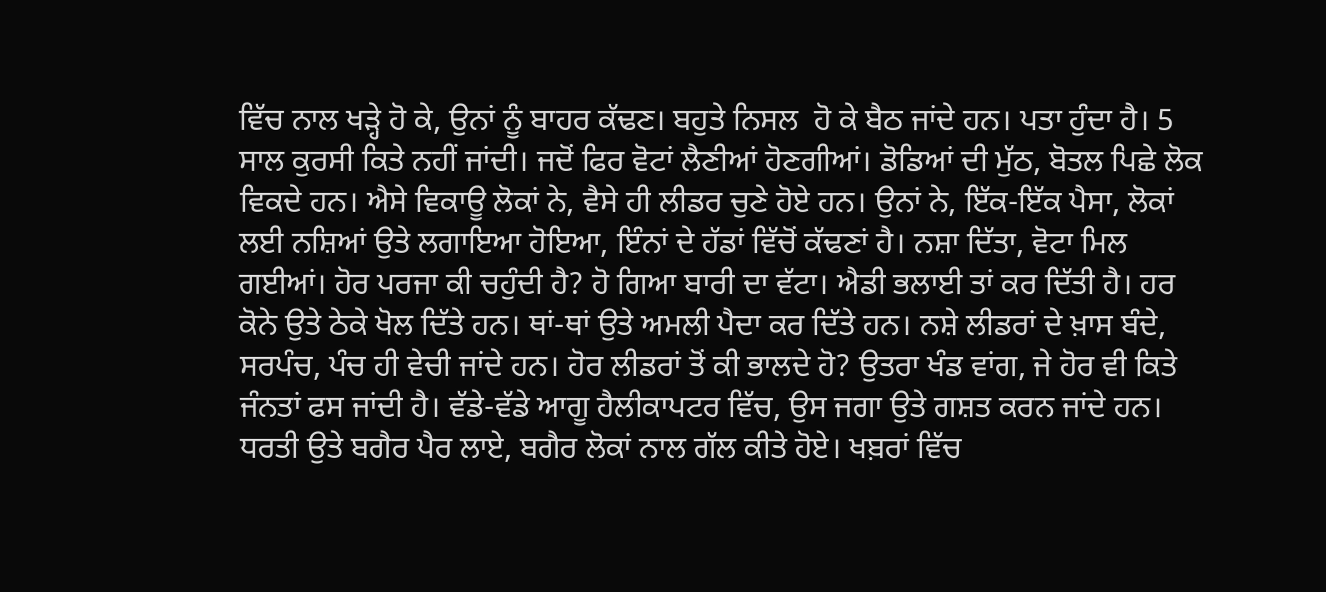ਵਿੱਚ ਨਾਲ ਖੜ੍ਹੇ ਹੋ ਕੇ, ਉਨਾਂ ਨੂੰ ਬਾਹਰ ਕੱਢਣ। ਬਹੁਤੇ ਨਿਸਲ  ਹੋ ਕੇ ਬੈਠ ਜਾਂਦੇ ਹਨ। ਪਤਾ ਹੁੰਦਾ ਹੈ। 5 ਸਾਲ ਕੁਰਸੀ ਕਿਤੇ ਨਹੀਂ ਜਾਂਦੀ। ਜਦੋਂ ਫਿਰ ਵੋਟਾਂ ਲੈਣੀਆਂ ਹੋਣਗੀਆਂ। ਡੋਡਿਆਂ ਦੀ ਮੁੱਠ, ਬੋਤਲ ਪਿਛੇ ਲੋਕ ਵਿਕਦੇ ਹਨ। ਐਸੇ ਵਿਕਾਊ ਲੋਕਾਂ ਨੇ, ਵੈਸੇ ਹੀ ਲੀਡਰ ਚੁਣੇ ਹੋਏ ਹਨ। ਉਨਾਂ ਨੇ, ਇੱਕ-ਇੱਕ ਪੈਸਾ, ਲੋਕਾਂ ਲਈ ਨਸ਼ਿਆਂ ਉਤੇ ਲਗਾਇਆ ਹੋਇਆ, ਇੰਨਾਂ ਦੇ ਹੱਡਾਂ ਵਿੱਚੋਂ ਕੱਢਣਾਂ ਹੈ। ਨਸ਼ਾ ਦਿੱਤਾ, ਵੋਟਾ ਮਿਲ ਗਈਆਂ। ਹੋਰ ਪਰਜਾ ਕੀ ਚਹੁੰਦੀ ਹੈ? ਹੋ ਗਿਆ ਬਾਰੀ ਦਾ ਵੱਟਾ। ਐਡੀ ਭਲਾਈ ਤਾਂ ਕਰ ਦਿੱਤੀ ਹੈ। ਹਰ ਕੋਨੇ ਉਤੇ ਠੇਕੇ ਖੋਲ ਦਿੱਤੇ ਹਨ। ਥਾਂ-ਥਾਂ ਉਤੇ ਅਮਲੀ ਪੈਦਾ ਕਰ ਦਿੱਤੇ ਹਨ। ਨਸ਼ੇ ਲੀਡਰਾਂ ਦੇ ਖ਼ਾਸ ਬੰਦੇ, ਸਰਪੰਚ, ਪੰਚ ਹੀ ਵੇਚੀ ਜਾਂਦੇ ਹਨ। ਹੋਰ ਲੀਡਰਾਂ ਤੋਂ ਕੀ ਭਾਲਦੇ ਹੋ? ਉਤਰਾ ਖੰਡ ਵਾਂਗ, ਜੇ ਹੋਰ ਵੀ ਕਿਤੇ ਜੰਨਤਾਂ ਫਸ ਜਾਂਦੀ ਹੈ। ਵੱਡੇ-ਵੱਡੇ ਆਗੂ ਹੈਲੀਕਾਪਟਰ ਵਿੱਚ, ਉਸ ਜਗਾ ਉਤੇ ਗਸ਼ਤ ਕਰਨ ਜਾਂਦੇ ਹਨ। ਧਰਤੀ ਉਤੇ ਬਗੈਰ ਪੈਰ ਲਾਏ, ਬਗੈਰ ਲੋਕਾਂ ਨਾਲ ਗੱਲ ਕੀਤੇ ਹੋਏ। ਖਬ਼ਰਾਂ ਵਿੱਚ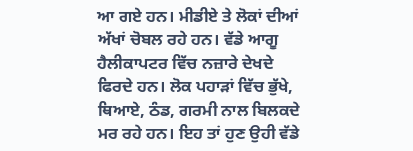ਆ ਗਏ ਹਨ। ਮੀਡੀਏ ਤੇ ਲੋਕਾਂ ਦੀਆਂ ਅੱਖਾਂ ਚੋਬਲ ਰਹੇ ਹਨ। ਵੱਡੇ ਆਗੂ ਹੈਲੀਕਾਪਟਰ ਵਿੱਚ ਨਜ਼ਾਰੇ ਦੇਖਦੇ ਫਿਰਦੇ ਹਨ। ਲੋਕ ਪਹਾੜਾਂ ਵਿੱਚ ਭੁੱਖੇ, ਥਿਆਏ, ਠੰਡ, ਗਰਮੀ ਨਾਲ ਬਿਲਕਦੇ ਮਰ ਰਹੇ ਹਨ। ਇਹ ਤਾਂ ਹੁਣ ਉਹੀ ਵੱਡੇ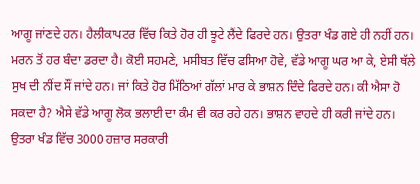ਆਗੂ ਜਾਂਣਦੇ ਹਨ। ਹੈਲੀਕਾਪਟਰ ਵਿੱਚ ਕਿਤੇ ਹੋਰ ਹੀ ਝੂਟੇ ਲੈਂਦੇ ਫਿਰਦੇ ਹਨ। ਉਤਰਾ ਖੰਡ ਗਏ ਹੀ ਨਹੀਂ ਹਨ। ਮਰਨ ਤੋਂ ਹਰ ਬੰਦਾ ਡਰਦਾ ਹੈ। ਕੋਈ ਸਹਮਣੇ, ਮਸੀਬਤ ਵਿੱਚ ਫਸਿਆ ਹੋਵੇ, ਵੱਡੇ ਆਗੂ ਘਰ ਆ ਕੇ, ਏਸੀ ਥੱਲੇ ਸੁਖ ਦੀ ਨੀਂਦ ਸੌਂ ਜਾਂਦੇ ਹਨ। ਜਾਂ ਕਿਤੇ ਹੋਰ ਮਿੱਠਿਆਂ ਗੱਲਾਂ ਮਾਰ ਕੇ ਭਾਸ਼ਨ ਦਿੰਦੇ ਫਿਰਦੇ ਹਨ। ਕੀ ਐਸਾ ਹੋ ਸਕਦਾ ਹੈ? ਐਸੇ ਵੱਡੇ ਆਗੂ ਲੋਕ ਭਲਾਈ ਦਾ ਕੰਮ ਵੀ ਕਰ ਰਹੇ ਹਨ। ਭਾਸ਼ਨ ਵਾਹਦੇ ਹੀ ਕਰੀ ਜਾਂਦੇ ਹਨ।
ਉਤਰਾ ਖੰਡ ਵਿੱਚ 3000 ਹਜ਼ਾਰ ਸਰਕਾਰੀ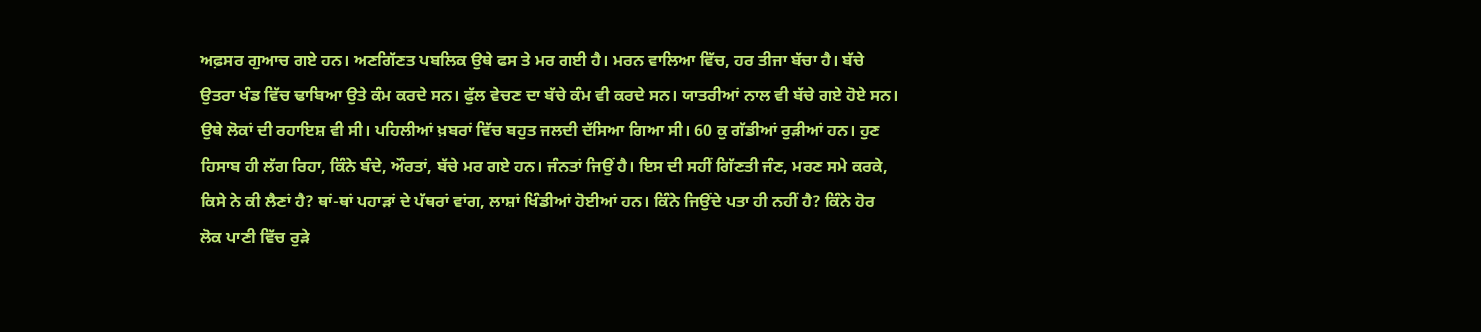ਅਫ਼ਸਰ ਗੁਆਚ ਗਏ ਹਨ। ਅਣਗਿੱਣਤ ਪਬਲਿਕ ਉਥੇ ਫਸ ਤੇ ਮਰ ਗਈ ਹੈ। ਮਰਨ ਵਾਲਿਆ ਵਿੱਚ, ਹਰ ਤੀਜਾ ਬੱਚਾ ਹੈ। ਬੱਚੇ ਉਤਰਾ ਖੰਡ ਵਿੱਚ ਢਾਬਿਆ ਉਤੇ ਕੰਮ ਕਰਦੇ ਸਨ। ਫੁੱਲ ਵੇਚਣ ਦਾ ਬੱਚੇ ਕੰਮ ਵੀ ਕਰਦੇ ਸਨ। ਯਾਤਰੀਆਂ ਨਾਲ ਵੀ ਬੱਚੇ ਗਏ ਹੋਏ ਸਨ। ਉਥੇ ਲੋਕਾਂ ਦੀ ਰਹਾਇਸ਼ ਵੀ ਸੀ। ਪਹਿਲੀਆਂ ਖ਼ਬਰਾਂ ਵਿੱਚ ਬਹੁਤ ਜਲਦੀ ਦੱਸਿਆ ਗਿਆ ਸੀ। 60 ਕੁ ਗੱਡੀਆਂ ਰੁੜੀਆਂ ਹਨ। ਹੁਣ ਹਿਸਾਬ ਹੀ ਲੱਗ ਰਿਹਾ, ਕਿੰਨੇ ਬੰਦੇ, ਔਰਤਾਂ, ਬੱਚੇ ਮਰ ਗਏ ਹਨ। ਜੰਨਤਾਂ ਜਿਉਂ ਹੈ। ਇਸ ਦੀ ਸਹੀਂ ਗਿੱਣਤੀ ਜੰਣ, ਮਰਣ ਸਮੇ ਕਰਕੇ, ਕਿਸੇ ਨੇ ਕੀ ਲੈਣਾਂ ਹੈ? ਥਾਂ-ਥਾਂ ਪਹਾੜਾਂ ਦੇ ਪੱਥਰਾਂ ਵਾਂਗ, ਲਾਸ਼ਾਂ ਖਿੰਡੀਆਂ ਹੋਈਆਂ ਹਨ। ਕਿੰਨੇ ਜਿਉਂਦੇ ਪਤਾ ਹੀ ਨਹੀਂ ਹੈ? ਕਿੰਨੇ ਹੋਰ ਲੋਕ ਪਾਣੀ ਵਿੱਚ ਰੁੜੇ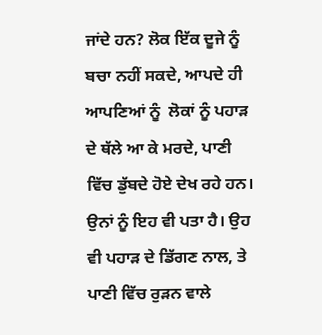ਜਾਂਦੇ ਹਨ? ਲੋਕ ਇੱਕ ਦੂਜੇ ਨੂੰ ਬਚਾ ਨਹੀਂ ਸਕਦੇ, ਆਪਦੇ ਹੀ ਆਪਣਿਆਂ ਨੂੰ  ਲੋਕਾਂ ਨੂੰ ਪਹਾੜ ਦੇ ਥੱਲੇ ਆ ਕੇ ਮਰਦੇ, ਪਾਣੀ ਵਿੱਚ ਡੁੱਬਦੇ ਹੋਏ ਦੇਖ ਰਹੇ ਹਨ। ਉਨਾਂ ਨੂੰ ਇਹ ਵੀ ਪਤਾ ਹੈ। ਉਹ ਵੀ ਪਹਾੜ ਦੇ ਡਿੱਗਣ ਨਾਲ, ਤੇ ਪਾਣੀ ਵਿੱਚ ਰੁੜਨ ਵਾਲੇ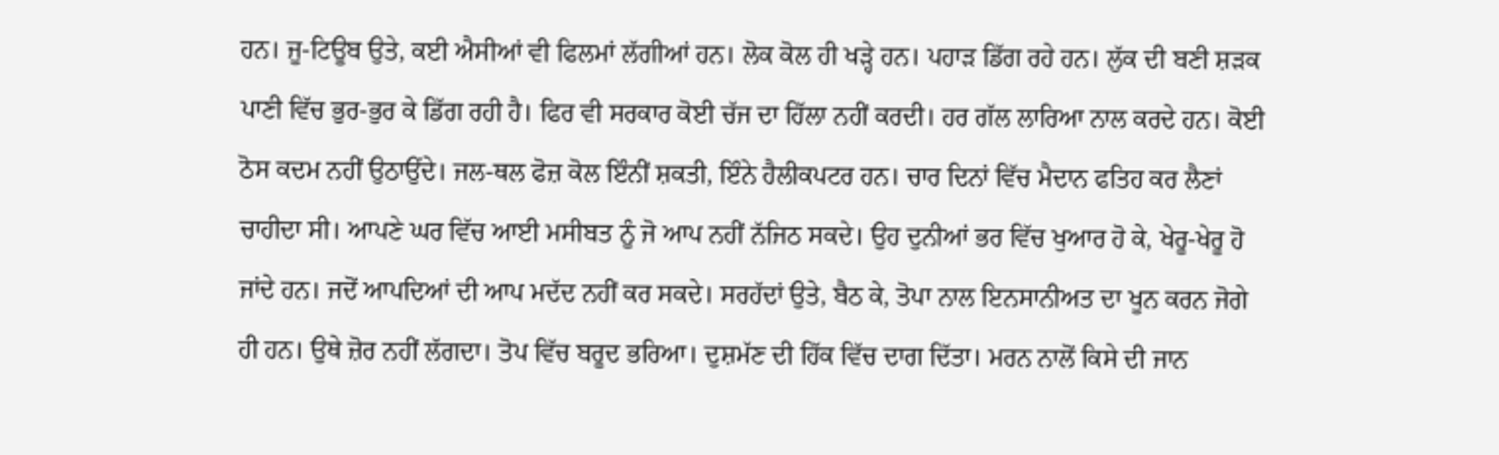ਹਨ। ਜੂ-ਟਿਊਬ ਉਤੇ, ਕਈ ਐਸੀਆਂ ਵੀ ਫਿਲਮਾਂ ਲੱਗੀਆਂ ਹਨ। ਲੋਕ ਕੋਲ ਹੀ ਖੜ੍ਹੇ ਹਨ। ਪਹਾੜ ਡਿੱਗ ਰਹੇ ਹਨ। ਲੁੱਕ ਦੀ ਬਣੀ ਸ਼ੜਕ ਪਾਣੀ ਵਿੱਚ ਭੁਰ-ਭੁਰ ਕੇ ਡਿੱਗ ਰਹੀ ਹੈ। ਫਿਰ ਵੀ ਸਰਕਾਰ ਕੋਈ ਚੱਜ ਦਾ ਹਿੱਲਾ ਨਹੀਂ ਕਰਦੀ। ਹਰ ਗੱਲ ਲਾਰਿਆ ਨਾਲ ਕਰਦੇ ਹਨ। ਕੋਈ ਠੋਸ ਕਦਮ ਨਹੀਂ ਉਠਾਉਂਦੇ। ਜਲ-ਥਲ ਫੋਜ਼ ਕੋਲ ਇੰਨੀਂ ਸ਼ਕਤੀ, ਇੰਨੇ ਹੈਲੀਕਪਟਰ ਹਨ। ਚਾਰ ਦਿਨਾਂ ਵਿੱਚ ਮੈਦਾਨ ਫਤਿਹ ਕਰ ਲੈਣਾਂ ਚਾਹੀਦਾ ਸੀ। ਆਪਣੇ ਘਰ ਵਿੱਚ ਆਈ ਮਸੀਬਤ ਨੂੰ ਜੋ ਆਪ ਨਹੀਂ ਨੱਜਿਠ ਸਕਦੇ। ਉਹ ਦੁਨੀਆਂ ਭਰ ਵਿੱਚ ਖੁਆਰ ਹੋ ਕੇ, ਖੇਰੂ-ਖੇਰੂ ਹੋ ਜਾਂਦੇ ਹਨ। ਜਦੋਂ ਆਪਦਿਆਂ ਦੀ ਆਪ ਮਦੱਦ ਨਹੀਂ ਕਰ ਸਕਦੇ। ਸਰਹੱਦਾਂ ਉਤੇ, ਬੈਠ ਕੇ, ਤੋਪਾ ਨਾਲ ਇਨਸਾਨੀਅਤ ਦਾ ਖੂਨ ਕਰਨ ਜੋਗੇ ਹੀ ਹਨ। ਉਥੇ ਜ਼ੋਰ ਨਹੀਂ ਲੱਗਦਾ। ਤੋਪ ਵਿੱਚ ਬਰੂਦ ਭਰਿਆ। ਦੁਸ਼ਮੱਣ ਦੀ ਹਿੱਕ ਵਿੱਚ ਦਾਗ ਦਿੱਤਾ। ਮਰਨ ਨਾਲੋਂ ਕਿਸੇ ਦੀ ਜਾਨ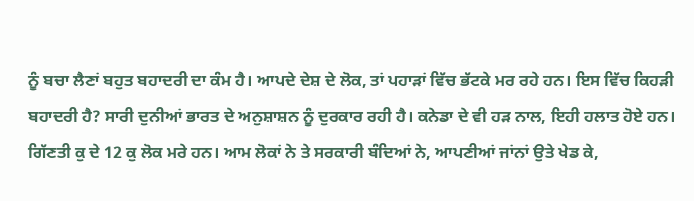ਨੂੰ ਬਚਾ ਲੈਣਾਂ ਬਹੁਤ ਬਹਾਦਰੀ ਦਾ ਕੰਮ ਹੈ। ਆਪਦੇ ਦੇਸ਼ ਦੇ ਲੋਕ, ਤਾਂ ਪਹਾੜਾਂ ਵਿੱਚ ਭੱਟਕੇ ਮਰ ਰਹੇ ਹਨ। ਇਸ ਵਿੱਚ ਕਿਹੜੀ ਬਹਾਦਰੀ ਹੈ? ਸਾਰੀ ਦੁਨੀਆਂ ਭਾਰਤ ਦੇ ਅਨੁਸ਼ਾਸ਼ਨ ਨੂੰ ਦੁਰਕਾਰ ਰਹੀ ਹੈ। ਕਨੇਡਾ ਦੇ ਵੀ ਹੜ ਨਾਲ, ਇਹੀ ਹਲਾਤ ਹੋਏ ਹਨ। ਗਿੱਣਤੀ ਕੁ ਦੇ 12 ਕੁ ਲੋਕ ਮਰੇ ਹਨ। ਆਮ ਲੋਕਾਂ ਨੇ ਤੇ ਸਰਕਾਰੀ ਬੰਦਿਆਂ ਨੇ, ਆਪਣੀਆਂ ਜਾਂਨਾਂ ਉਤੇ ਖੇਡ ਕੇ,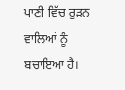ਪਾਣੀ ਵਿੱਚ ਰੁੜਨ ਵਾਲਿਆਂ ਨੂੰ ਬਚਾਇਆ ਹੈ।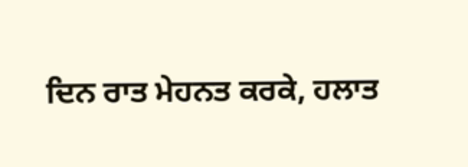ਦਿਨ ਰਾਤ ਮੇਹਨਤ ਕਰਕੇ, ਹਲਾਤ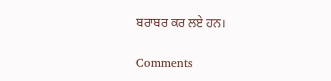ਬਰਾਬਰ ਕਰ ਲਏ ਹਨ।

Comments